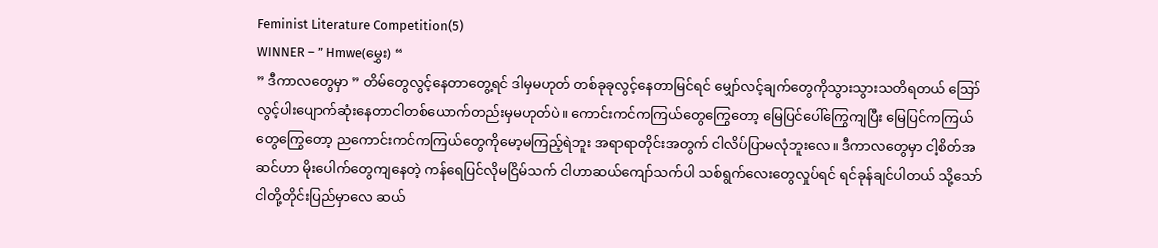Feminist Literature Competition(5)
WINNER – ” Hmwe(မွှေး) “
” ဒီကာလတွေမှာ ” တိမ်တွေလွင့်နေတာတွေ့ရင် ဒါမှမဟုတ် တစ်ခုခုလွင့်နေတာမြင်ရင် မျှော်လင့်ချက်တွေကိုသွားသွားသတိရတယ် ဪ လွင့်ပါးပျောက်ဆုံးနေတာငါတစ်ယောက်တည်းမှမဟုတ်ပဲ။ ကောင်းကင်ကကြယ်တွေကြွေတော့ မြေပြင်ပေါ်ကြွေကျပြီး မြေပြင်ကကြယ်တွေကြွေတော့ ညကောင်းကင်ကကြယ်တွေကိုမော့မကြည့်ရဲဘူး အရာရာတိုင်းအတွက် ငါလိပ်ပြာမလုံဘူးလေ။ ဒီကာလတွေမှာ ငါ့စိတ်အဆင်ဟာ မိုးပေါက်တွေကျနေတဲ့ ကန်ရေပြင်လိုမငြိမ်သက် ငါဟာဆယ်ကျော်သက်ပါ သစ်ရွက်လေးတွေလှုပ်ရင် ရင်ခုန်ချင်ပါတယ် သို့သော် ငါတို့တိုင်းပြည်မှာလေ ဆယ်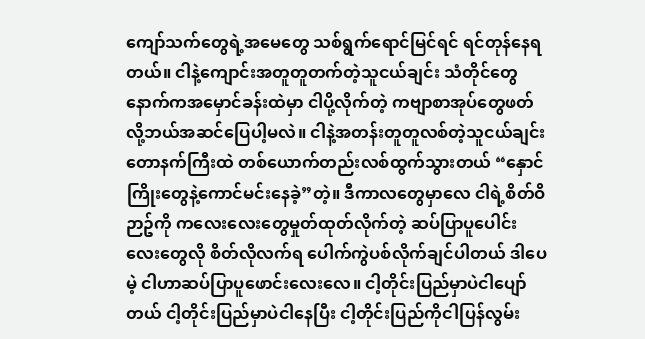ကျော်သက်တွေရဲ့အမေတွေ သစ်ရွက်ရောင်မြင်ရင် ရင်တုန်နေရတယ်။ ငါနဲ့ကျောင်းအတူတူတက်တဲ့သူငယ်ချင်း သံတိုင်တွေနောက်ကအမှောင်ခန်းထဲမှာ ငါပို့လိုက်တဲ့ ကဗျာစာအုပ်တွေဖတ်လို့ဘယ်အဆင်ပြေပါ့မလဲ။ ငါနဲ့အတန်းတူတူလစ်တဲ့သူငယ်ချင်း တောနက်ကြီးထဲ တစ်ယောက်တည်းလစ်ထွက်သွားတယ် “နှောင်ကြိုးတွေနဲ့ကောင်မင်းနေခဲ့”တဲ့။ ဒီကာလတွေမှာလေ ငါရဲ့စိတ်ဝိဉာဥ်ကို ကလေးလေးတွေမှုတ်ထုတ်လိုက်တဲ့ ဆပ်ပြာပူပေါင်းလေးတွေလို စိတ်လိုလက်ရ ပေါက်ကွဲပစ်လိုက်ချင်ပါတယ် ဒါပေမဲ့ ငါဟာဆပ်ပြာပူဖောင်းလေးလေ။ ငါ့တိုင်းပြည်မှာပဲငါပျော်တယ် ငါ့တိုင်းပြည်မှာပဲငါနေပြီး ငါ့တိုင်းပြည်ကိုငါပြန်လွမ်း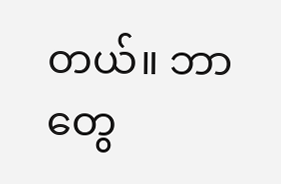တယ်။ ဘာတွေ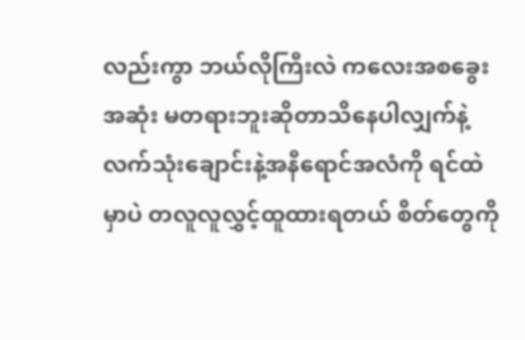လည်းကွာ ဘယ်လိုကြီးလဲ ကလေးအစခွေးအဆုံး မတရားဘူးဆိုတာသိနေပါလျှက်နဲ့ လက်သုံးချောင်းနဲ့အနီရောင်အလံကို ရင်ထဲမှာပဲ တလူလူလွှင့်ထူထားရတယ် စိတ်တွေကို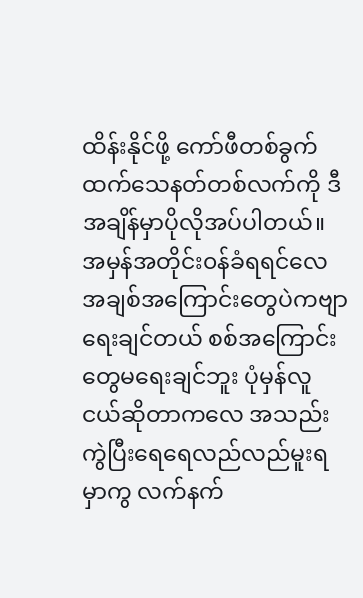ထိန်းနိုင်ဖို့ ကော်ဖီတစ်ခွက်ထက်သေနတ်တစ်လက်ကို ဒီအချိန်မှာပိုလိုအပ်ပါတယ်။ အမှန်အတိုင်း၀န်ခံရရင်လေ အချစ်အကြောင်းတွေပဲကဗျာရေးချင်တယ် စစ်အကြောင်းတွေမရေးချင်ဘူး ပုံမှန်လူငယ်ဆိုတာကလေ အသည်းကွဲပြီးရေရေလည်လည်မူးရမှာကွ လက်နက်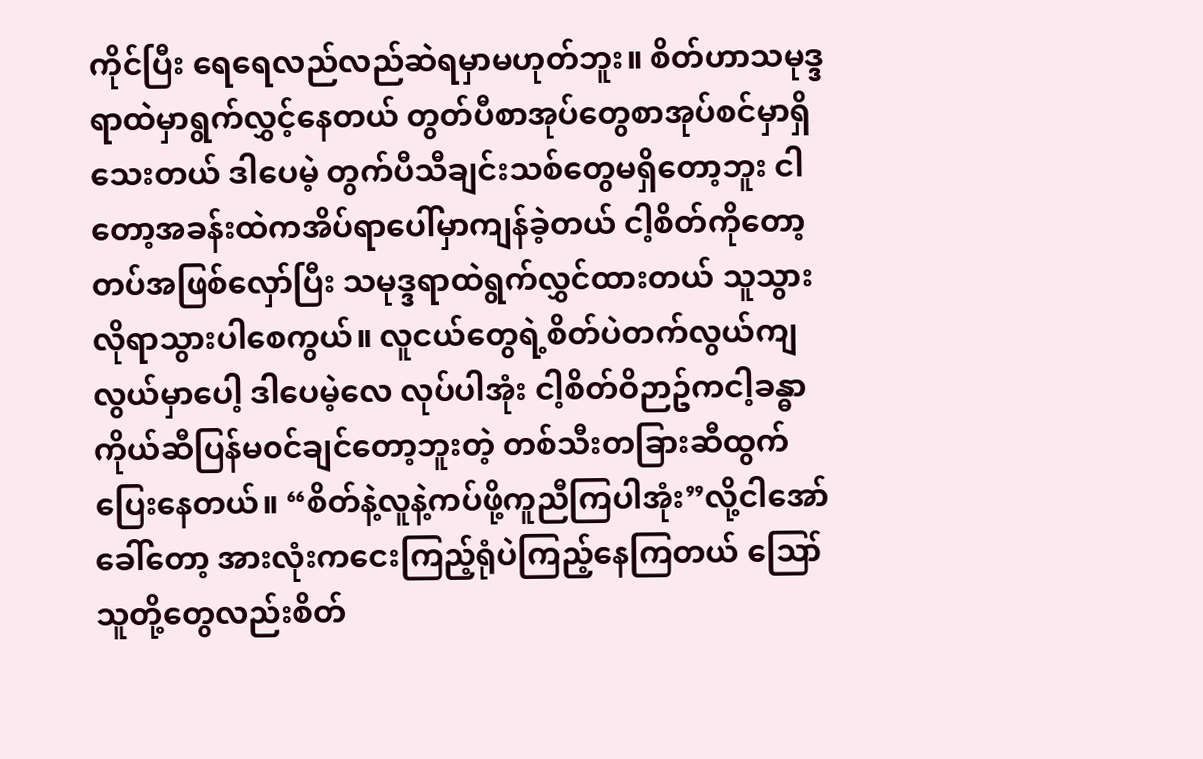ကိုင်ပြီး ရေရေလည်လည်ဆဲရမှာမဟုတ်ဘူး။ စိတ်ဟာသမုဒ္ဒရာထဲမှာရွက်လွှင့်နေတယ် တွတ်ပီစာအုပ်တွေစာအုပ်စင်မှာရှိသေးတယ် ဒါပေမဲ့ တွက်ပီသီချင်းသစ်တွေမရှိတော့ဘူး ငါတော့အခန်းထဲကအိပ်ရာပေါ်မှာကျန်ခဲ့တယ် ငါ့စိတ်ကိုတော့ တပ်အဖြစ်လှော်ပြီး သမုဒ္ဒရာထဲရွက်လွှင်ထားတယ် သူသွားလိုရာသွားပါစေကွယ်။ လူငယ်တွေရဲ့စိတ်ပဲတက်လွယ်ကျလွယ်မှာပေါ့ ဒါပေမဲ့လေ လုပ်ပါအုံး ငါ့စိတ်ဝိဉာဥ်ကငါ့ခန္ဓာကိုယ်ဆီပြန်မ၀င်ချင်တော့ဘူးတဲ့ တစ်သီးတခြားဆီထွက်ပြေးနေတယ်။ “စိတ်နဲ့လူနဲ့ကပ်ဖို့ကူညီကြပါအုံး”လို့ငါအော်ခေါ်တော့ အားလုံးကငေးကြည့်ရုံပဲကြည့်နေကြတယ် ဪ သူတို့တွေလည်းစိတ်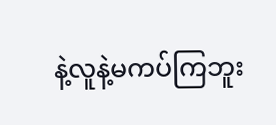နဲ့လူနဲ့မကပ်ကြဘူး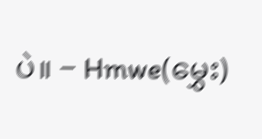ပဲ။ − Hmwe(မွှေး)